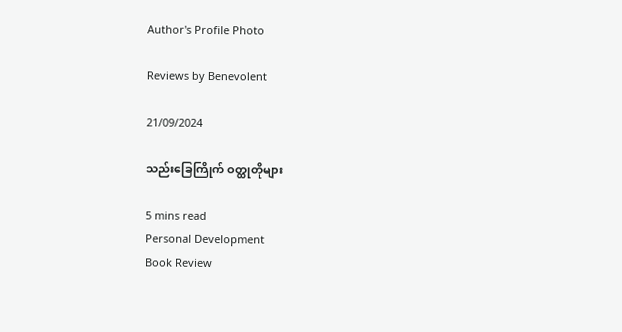Author's Profile Photo

Reviews by Benevolent

21/09/2024

သည်းခြေကြိုက် ဝတ္ထုတိုများ

5 mins read
Personal Development
Book Review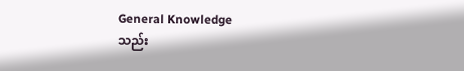General Knowledge
သည်း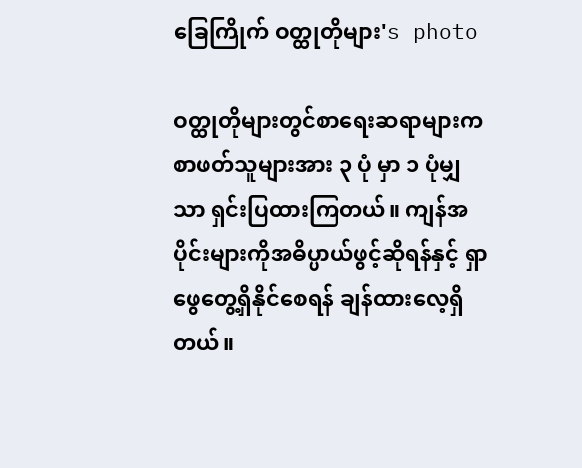ခြေကြိုက် ဝတ္ထုတိုများ's photo

ဝတ္ထုတိုများတွင်စာရေးဆရာများက စာဖတ်သူများအား ၃ ပုံ မှာ ၁ ပုံမျှသာ ရှင်းပြထားကြတယ်။ ကျန်အပိုင်းများကိုအဓိပ္ပာယ်ဖွင့်ဆိုရန်နှင့် ရှာဖွေတွေ့ရှိနိုင်စေရန် ချန်ထားလေ့ရှိတယ်။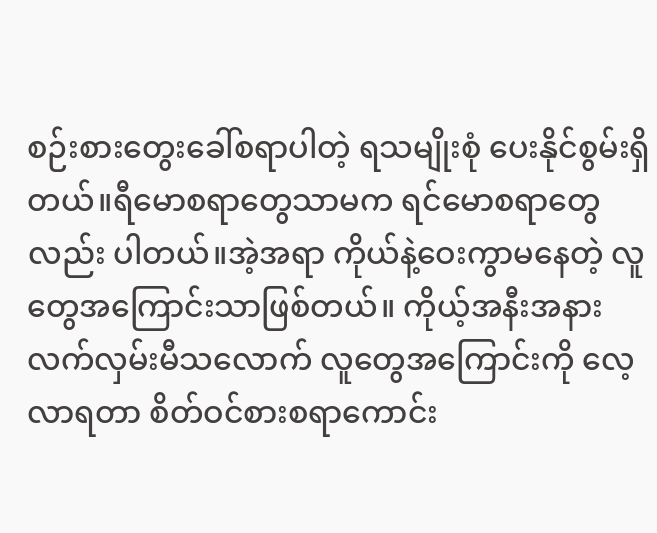စဉ်းစား‌‌တွေးခေါ်စရာပါတဲ့ ရသမျိုးစုံ‌ ပေးနိုင်စွမ်းရှိတယ်။ရီ‌မောစရာတွေသာမက ရင်မောစရာတွေလည်း ပါတယ်။အဲ့အရာ ကိုယ်နဲ့ဝေးကွာမနေတဲ့ လူတွေအကြောင်းသာဖြစ်တယ်။ ကိုယ့်အနီးအနားလက်လှမ်းမီသလောက် လူတွေအကြောင်းကို လေ့လာရတာ စိတ်ဝင်စားစရာကောင်း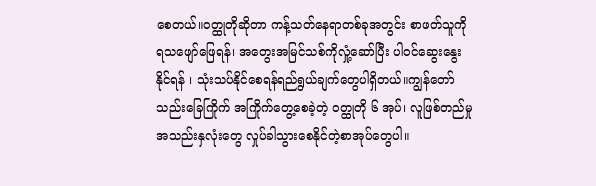စေတယ်။ဝတ္ထုတိုဆိုတာ ကန့်သတ်နေရာတစ်ခုအတွင်း စာဖတ်သူကို ရသဖျော်ဖြေရန်၊ အတွေးအမြင်သစ်ကိုလှုံ့ဆော်ပြီး ပါဝင်ဆွေးနွေးနိုင်ရန် ၊ သုံးသပ်နိုင်စေရန်ရည်ရွယ်ချက်တွေပါရှိတယ်။ကျွန်‌‌တော်သည်းခြေကြိုက် အကြိုက်‌တွေ့စေခဲ့တဲ့ ဝတ္ထုတို ၆ အုပ်၊ လူဖြစ်တည်မှုအသည်းနှလုံးတွေ လှုပ်ခါသွားစေနိုင်တဲ့စာအုပ်တွေပါ။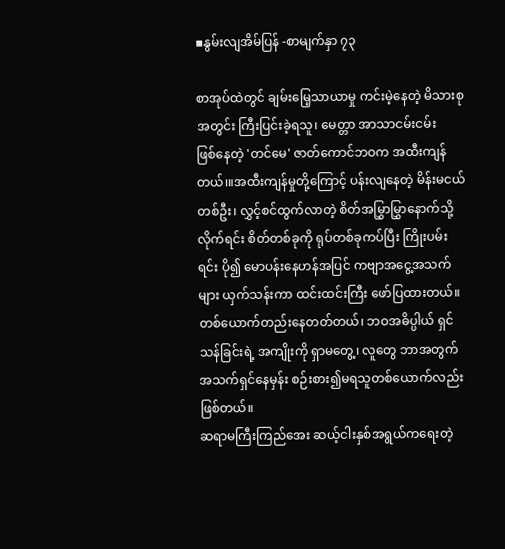▪နွမ်းလျအိမ်ပြန် -စာမျက်နှာ ၇၃

စာအုပ်ထဲတွင် ချမ်းမြေ့သာယာမှု ကင်းမဲ့နေတဲ့ မိသားစုအတွင်း ကြီးပြင်းခဲ့ရသူ၊ မေတ္တာ အာသာငမ်းငမ်း ဖြစ်‌နေတဲ့ 'တင်မေ' ဇာတ်‌ကောင်ဘဝက အထီးကျန်တယ်၊။အထီးကျန်မှုတို့ကြောင့် ပန်းလျနေတဲ့ မိန်းမငယ် တစ်ဦး၊ လွှင့်စင်ထွက်လာတဲ့ စိတ်အမြွှာမြွှာနောက်သို့လိုက်ရင်း စိတ်တစ်ခုကို ရုပ်တစ်ခုကပ်ပြီး ကြိုးပမ်းရင်း ပို၍ မောပန်းနေဟန်အပြင် ကဗျာအငွေ့အသက်များ ယှက်သန်းကာ ထင်းထင်းကြီး ဖော်ပြထားတယ်။ တစ်ယောက်တည်းနေတတ်တယ်၊ ဘဝအဓိပ္ပါယ် ရှင်သန်ခြင်းရဲ့ အကျိုးကို ရှာမတွေ့၊ လူတွေ ဘာအတွက်အသက်ရှင်နေမှန်း စဉ်းစား၍မရသူတစ်ယောက်လည်းဖြစ်တယ်။
ဆရာမကြီးကြည်အေး ဆယ့်ငါးနှစ်အရွယ်ကရေးတဲ့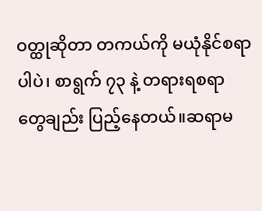ဝတ္ထုဆိုတာ တကယ်ကို မယုံနိုင်စရာပါပဲ၊ စာရွက် ၇၃ နဲ့ တရားရစရာတွေချည်း ပြည့်နေတယ်။ဆရာမ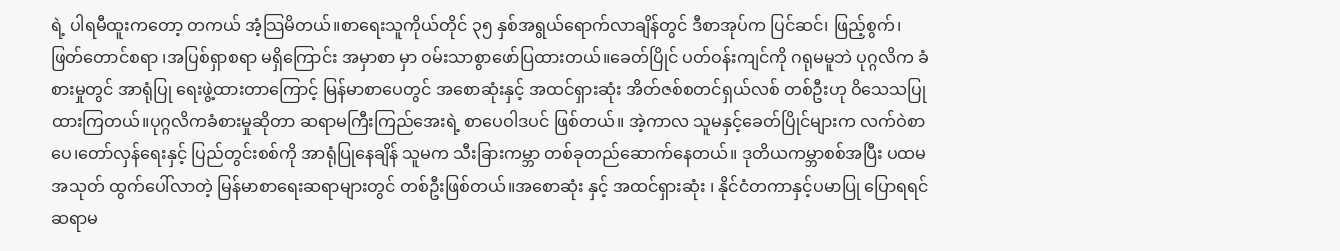ရဲ့ ပါရမီထူးကတော့ တကယ် အံ့သြမိတယ်။စာရေးသူကိုယ်တိုင် ၃၅ နှစ်အရွယ်ရောက်လာချိန်တွင် ဒီစာအုပ်က ပြင်ဆင်၊ ဖြည့်စွက်၊ ဖြတ်တောင်စရာ ၊အပြစ်ရှာစရာ မရှိကြောင်း အမှာစာ မှာ ဝမ်းသာစွာဖော်ပြထားတယ်။ခေတ်ပြိုင် ပတ်ဝန်းကျင်ကို ဂရုမမူဘဲ ပုဂ္ဂလိက ခံစားမှုတွင် အာရုံပြု ရေးဖွဲ့ထားတာကြောင့် မြန်မာစာပေတွင် အစောဆုံးနှင့် အထင်ရှားဆုံး အိတ်ဇစ်စတင်ရှယ်လစ် တစ်ဦးဟု ဝိသေသပြုထားကြတယ်။ပုဂ္ဂလိကခံစားမှုဆိုတာ ဆရာမကြီးကြည်အေးရဲ့ စာပေဝါဒပင် ဖြစ်တယ်။ အဲ့ကာလ သူမနှင့်ခေတ်ပြိုင်များက လက်ဝဲစာပေ၊တော်လှန်ရေးနှင့် ပြည်တွင်းစစ်ကို အာရုံပြုနေချိန် သူမက သီးခြားကမ္ဘာ တစ်ခုတည်ဆောက်နေတယ်။ ဒုတိယကမ္ဘာစစ်အပြီး ပထမအသုတ် ထွက်ပေါ်လာတဲ့ မြန်မာစာရေးဆရာများတွင် တစ်ဦးဖြစ်တယ်။အစောဆုံး နှင့် အထင်ရှားဆုံး ၊ နိုင်ငံတကာနှင့်ပမာပြု ပြောရရင် ဆရာမ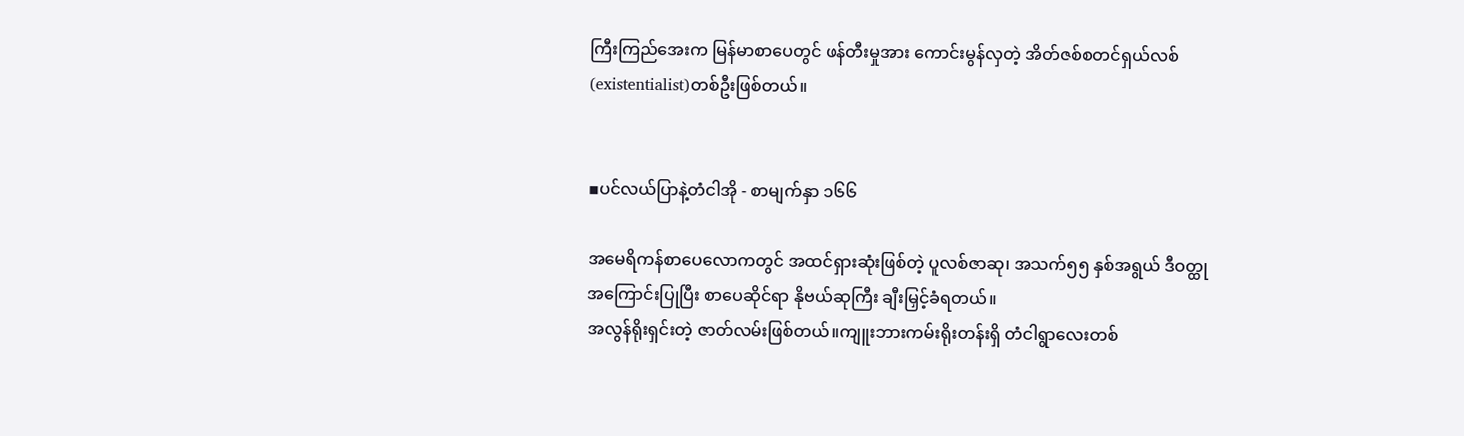ကြီးကြည်အေးက မြန်မာစာပေတွင် ဖန်တီးမှုအား ကောင်းမွန်လှတဲ့ အိတ်ဇစ်စတင်ရှယ်လစ် (existentialist)တစ်ဦးဖြစ်တယ်။


▪ပင်လယ်ပြာနဲ့တံငါအို - စာမျက်နှာ ၁၆၆

အမေရိကန်စာ‌ပေလောကတွင် အထင်ရှားဆုံးဖြစ်တဲ့ ပူလစ်ဇာဆု၊ အသက်၅၅ နှစ်အရွယ် ဒီဝတ္ထုအကြောင်းပြုပြီး စာပေဆိုင်ရာ နိုဗယ်ဆုကြီး ချီးမြှင့်ခံရတယ်။
အလွန်ရိုးရှင်းတဲ့ ဇာတ်လမ်းဖြစ်တယ်။ကျူးဘားကမ်းရိုးတန်းရှိ တံငါရွာလေးတစ်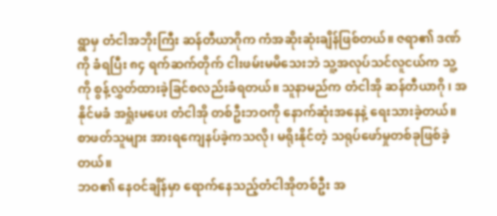ရွာမှ တံငါအဘိုးကြီး ဆန်တီယာဂိုက ကံအဆိုးဆုံးချိန်ဖြစ်တယ်။ ဇရာ၏ ဒဏ်ကို ခံရပြီး ၈၄ ရက်ဆက်တိုက် ငါးဖမ်းမမိသေးဘဲ သူ့အလုပ်သင်လူငယ်က သူ့ကို စွန့်လွှတ်ထားခဲ့ခြင်စလည်းခံရတယ်။ သူနာမည်က တံငါအို ဆန်တီယာဂို ၊ အနိုင်မခံ အရှုံးမပေး တံငါအို တစ်ဦးဘဝကို နောက်ဆုံးအနေနဲ့ ရေးသားခဲ့တယ်။စာဖတ်သူများ အားရကျေနပ်ခဲ့ကသလို၊ မရိုးနိုင်တဲ့ သရုပ်ဖော်မှုတစ်ခုဖြစ်ခဲ့တယ်။
ဘဝ၏ နေဝင်ချိန်မှာ ရောက်နေသည့်တံငါအိုတစ်ဦး အ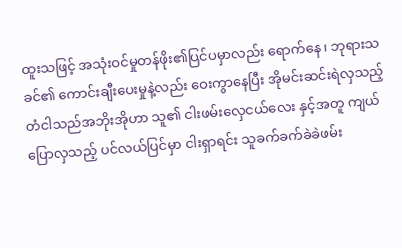ထူးသဖြင့် အသုံးဝင်မှုတန်ဖိုး၏ပြင်ပမှာလည်း ရောက်နေ ၊ ဘုရားသခင်၏ ကောင်းချီးပေးမှုနဲ့လည်း ဝေးကွာနေပြီး အိုမင်းဆင်းရဲလှသည့် တံငါသည်အဘိုးအိုဟာ သူ၏ ငါးဖမ်းလှေငယ်လေး နှင့်အတူ ကျယ်ပြောလှသည့် ပင်လယ်ပြင်မှာ ငါးရှာရင်း သူခက်ခက်ခဲခဲဖမ်း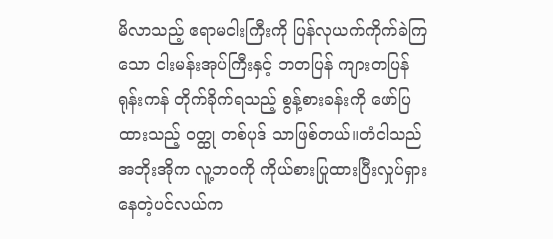မိလာသည့် ဧရာမငါးကြီးကို ပြန်လုယက်ကိုက်ခဲကြသော ငါးမန်းအုပ်ကြီးနှင့် ဘတပြန် ကျားတပြန် ရုန်းကန် တိုက်ခိုက်ရသည့် စွန့်စားခန်းကို ဖော်ပြထားသည့် ဝတ္ထု တစ်ပုဒ် သာဖြစ်တယ်။တံငါသည် အဘိုးအိုက လူ့ဘဝကို ကိုယ်စားပြုထားပြီးလှုပ်ရှားနေတဲ့ပင်လယ်က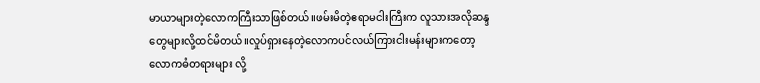မာယာများတဲ့လောကကြီးသာဖြစ်တယ်။ဖမ်းမိတဲ့ဧရာမငါးကြီးက လူသား‌အလိုဆန္ဒတွေများလို့ထင်မိတယ်။လှုပ်ရှားနေတဲ့လောကပင်လယ်ကြားငါးမန်းများကတော့ လောကဓံတရားများ လို့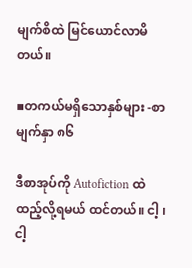မျက်စိထဲ မြင်ယောင်လာမိတယ်။

▪တကယ်မရှိသောနှစ်များ -စာမျက်နှာ ၈၆

ဒီစာအုပ်ကို Autofiction ထဲ ထည့်လို့ရမယ် ထင်တယ်။ ငါ့ ၊ ငါ့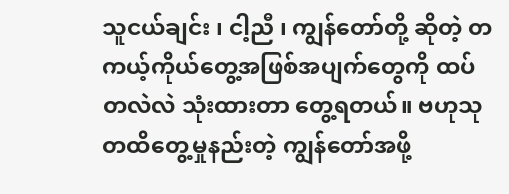သူငယ်ချင်း ၊ ငါ့ညီ ၊ ကျွန်တော်တို့ ဆိုတဲ့ တကယ့်ကိုယ်တွေ့အဖြစ်အပျက်တွေကို ထပ်တလဲလဲ သုံးထားတာ‌ တွေ့ရတယ်။ ဗဟုသုတထိတွေ့မှုနည်းတဲ့ ကျွန်တော်အဖို့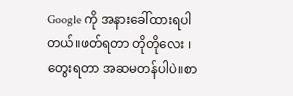Google ကို အနားခေါ်ထားရပါတယ်။ဖတ်ရတာ တိုတိုလေး ၊တွေးရတာ အဆမတန်ပါပဲ။စာ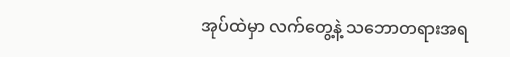အုပ်ထဲမှာ လက်တွေ့နဲ့ သဘောတရားအရ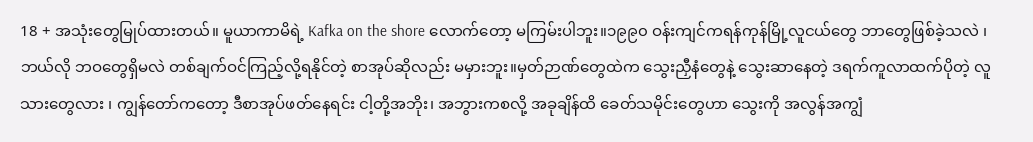18 + အသုံးတွေမြုပ်ထားတယ်။ မူယာကာမိရဲ့ Kafka on the shore လောက်တော့ မကြမ်းပါဘူး။၁၉၉၀ ဝန်းကျင်ကရန်ကုန်မြို့လူငယ်တွေ ဘာတွေဖြစ်ခဲ့သလဲ ၊ ဘယ်လို ဘဝတွေရှိမလဲ တစ်ချက်ဝင်ကြည့်လို့ရနိုင်တဲ့ စာအုပ်ဆိုလည်း မမှားဘူး။မှတ်ဉာဏ်တွေထဲက သွေးညှီနံတွေနဲ့ သွေးဆာနေတဲ့ ဒရက်ကူလာထက်ပိုတဲ့ လူသားတွေလား ၊ ကျွန်တော်ကတော့ ဒီစာအုပ်ဖတ်နေရင်း ငါ့တို့အဘိုး၊ အဘွားကစလို့ အခုချိန်ထိ ခေတ်သမိုင်းတွေဟာ သွေးကို အလွန်အကျွံ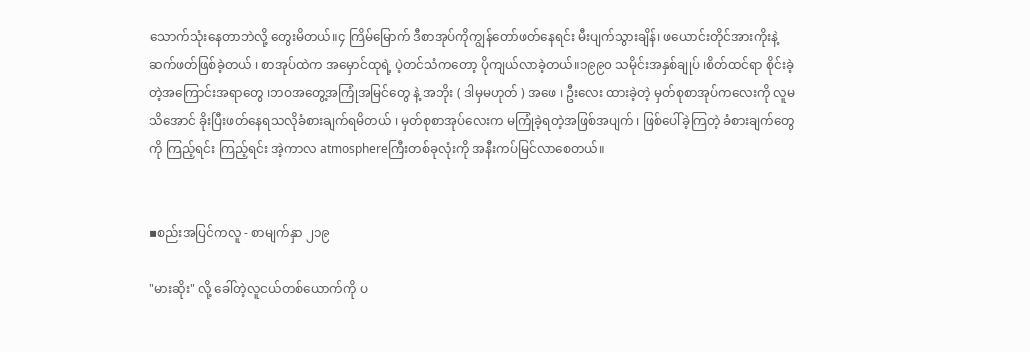သောက်သုံးနေတာဘဲလို့ တွေးမိတယ်။၄ ကြိမ်မြောက် ဒီစာအုပ်ကိုကျွန်‌တော်ဖတ်နေရင်း မီးပျက်သွားချိန်၊ ဖယောင်းတိုင်အားကိုးနဲ့ဆက်ဖတ်ဖြစ်ခဲ့တယ် ၊ စာအုပ်ထဲက အမှောင်ထုရဲ့ ပဲ့တင်သံကတော့ ပိုကျယ်လာခဲ့တယ်။၁၉၉၀ သမိုင်းအနှစ်ချုပ် ၊စိတ်ထင်ရာ စိုင်းခဲ့တဲ့အကြောင်းအရာတွေ ၊ဘဝအတွေ့အကြုံအမြင်တွေ နဲ့ အဘိုး ( ဒါမှမဟုတ် ) အဖေ ၊ ဦးလေး ထားခဲ့တဲ့ မှတ်စုစာအုပ်ကလေးကို လူမသိအောင် ခိုးပြီးဖတ်နေရသလိုခံစားချက်ရမိတယ် ၊ မှတ်စုစာအုပ်လေးက မကြုံခဲ့ရတဲ့အဖြစ်အပျက် ၊ ဖြစ်ပေါ်ခဲ့ကြတဲ့ ခံစားချက်တွေကို ကြည့်ရင်း ကြည့်ရင်း အဲ့ကာလ atmosphereကြီးတစ်ခုလုံးကို အနီးကပ်မြင်လာစေတယ်။


▪စည်းအပြင်ကလူ - စာမျက်နှာ ၂၁၉

"မားဆိုး" လို့ ခေါ်တဲ့လူငယ်တစ်ယောက်ကို ပ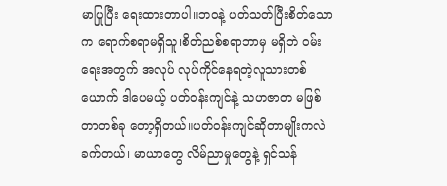မာပြုပြီး ရေးထားတာပါ။ဘဝနဲ့ ပတ်သတ်ပြီးစိတ်သောက ရောက်စရာမရှိသူ၊စိတ်ညစ်စရာဘာမှ မရှိဘဲ ဝမ်းရေးအတွက် အလုပ် လုပ်ကိုင်နေရတဲ့လူသားတစ်ယောက် ဒါပေမယ့် ပတ်ဝန်းကျင်နဲ့ သဟဇာတ မဖြစ်တာတစ်ခု‌ တော့ရှိတယ်။ပတ်ဝန်းကျင်ဆိုတာမျိုးကလဲ ခက်တယ်၊ မာယာတွေ လိမ်ညာမှုတွေနဲ့ ရှင်သန်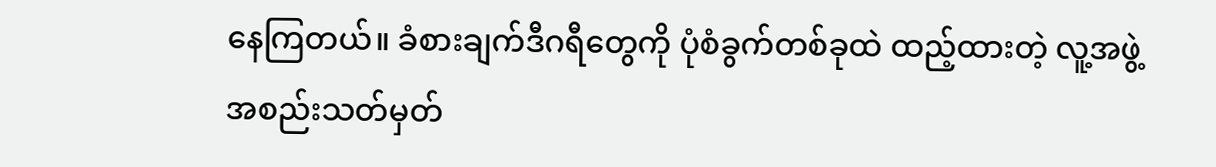နေကြတယ်။ ခံစားချက်ဒီဂရီတွေကို ပုံစံခွက်တစ်ခုထဲ ထည့်ထားတဲ့ လူ့အဖွဲ့အစည်းသတ်မှတ်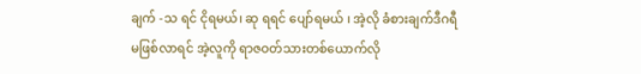ချက် -သ ရင် ငိုရမယ်၊ ဆု ရရင် ပျော်ရမယ် ၊ အဲ့လို ခံစားချက်ဒီဂရီမဖြစ်လာရင် အဲ့လူကို ရာဇဝတ်သားတစ်ယောက်လို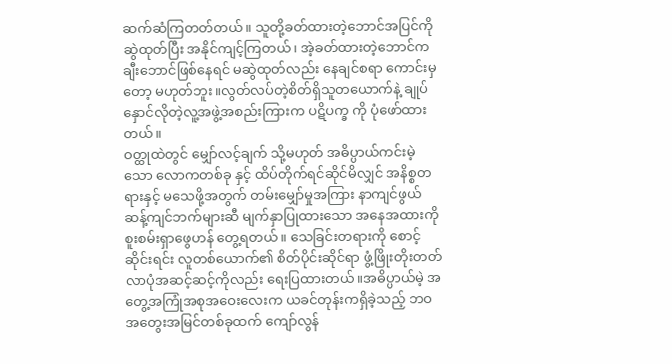ဆက်ဆံကြတတ်တယ်။ သူတို့ခတ်ထားတဲ့ဘောင်အပြင်ကို ဆွဲထုတ်ပြီး အနိုင်ကျင့်ကြတယ်၊ အဲ့ခတ်ထားတဲ့ဘောင်က ချီးဘောင်ဖြစ်နေရင် မဆွဲထုတ်လည်း နေချင်စရာ ကောင်းမှတော့ မဟုတ်ဘူး။လွတ်လပ်တဲ့စိတ်ရှိသူတယောက်နဲ့ ချုပ်နှောင်လိုတဲ့လူ့အဖွဲ့အစည်းကြားက ပဋိပက္ခ ကို ပုံဖော်ထားတယ်။
ဝတ္ထုထဲတွင် မျှော်လင့်ချက် သို့မဟုတ် အဓိပ္ပာယ်ကင်းမဲ့သော လောကတစ်ခု နှင့် ထိပ်တိုက်ရင်ဆိုင်မိလျှင် အနိစ္စတရားနှင့် မသေဖို့အတွက် တမ်းမျှော်မှုအကြား နာကျင်ဖွယ်ဆန့်ကျင်ဘက်များဆီ မျက်နှာပြုထားသော အနေအထားကို စူးစမ်းရှာဖွေဟန် တွေ့ရတယ်။ သေခြင်းတရားကို စောင့်ဆိုင်းရင်း လူတစ်ယောက်၏ စိတ်ပိုင်းဆိုင်ရာ ဖွံ့ဖြိုးတိုးတတ်လာပုံအဆင့်ဆင့်ကိုလည်း ရေးပြထားတယ်။အဓိပ္ပာယ်မဲ့ အတွေ့အကြုံအစုအဝေးလေးက ယခင်တုန်းကရှိခဲ့သည့် ဘဝအတွေးအမြင်တစ်ခုထက် ကျော်လွန်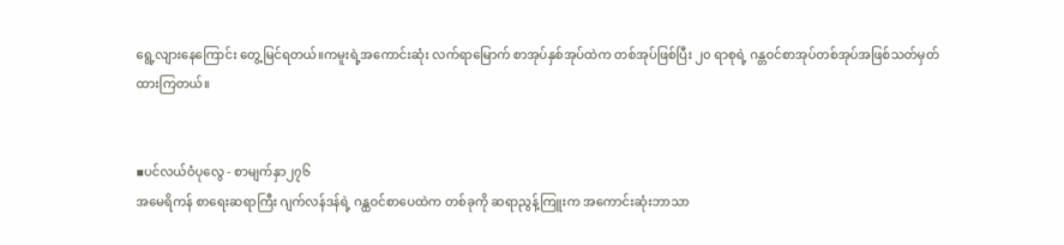ရွေ့လျားနေကြောင်း တွေ့မြင်ရတယ်။ကမူးရဲ့အ‌ကောင်းဆုံး လက်ရာမြောက် စာအုပ်နှစ်အုပ်ထဲက တစ်အုပ်ဖြစ်ပြီး ၂၀ ရာစုရဲ့ ဂန္တဝင်စာအုပ်တစ်အုပ်အဖြစ်သတ်မှတ်ထားကြတယ်။


▪ပင်လယ်ဝံပုလွေ - စာမျက်နှာ၂၇၆
အမေရိကန် စာရေးဆရာကြီး ဂျက်လန်ဒန်ရဲ့ ဂန္ထဝင်စာပေထဲက တစ်ခုကို ဆရာညွန့်ကြူးက အကောင်းဆုံးဘာသာ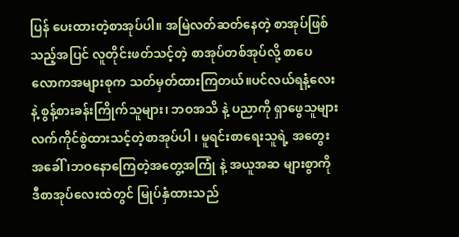ပြန်‌ ပေးထားတဲ့စာအုပ်ပါ။ အမြဲလတ်ဆတ်နေတဲ့ စာအုပ်ဖြစ်သည့်အပြင် လူတိုင်းဖတ်သင့်တဲ့ စာအုပ်တစ်အုပ်လို့ စာပေလောကအများစုက သတ်မှတ်ထားကြတယ်။ပင်လယ်ရနံ့လေးနဲ့ စွန့်စားခန်းကြိုက်သူများ၊ ဘဝအသိ နဲ့ ပညာကို ရှာဖွေသူများ လက်ကိုင်စွဲထားသင့်တဲ့စာအုပ်ပါ ၊ မူရင်းစာရေးသူရဲ့ အတွေးအခေါ် ၊ဘဝနောကြေတဲ့အတွေ့အကြုံ နဲ့ အယူအဆ များစွာကို ဒီစာအုပ်လေးထဲတွင် မြုပ်နှံထားသည်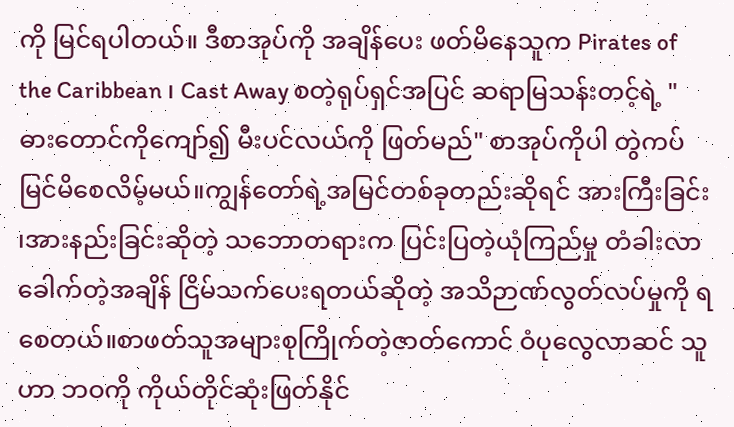ကို မြင်ရပါတယ်။ ဒီစာအုပ်ကို အချိန်ပေး ဖတ်မိနေသူက Pirates of the Caribbean ၊ Cast Away စတဲ့ရုပ်ရှင်အပြင် ဆရာမြသန်းတင့်ရဲ့ "ဓားတောင်ကိုကျော်၍ မီးပင်လယ်ကို ဖြတ်မည်" စာအုပ်ကိုပါ တွဲကပ်မြင်မိစေလိမ့်မယ်။ကျွန်တော်ရဲ့အမြင်တစ်ခုတည်းဆိုရင် အားကြီးခြင်း ၊အားနည်းခြင်းဆိုတဲ့ သဘောတရားက ပြင်းပြတဲ့ယုံကြည်မှု တံခါးလာခေါက်တဲ့အချိန် ငြိမ်သက်ပေးရတယ်ဆိုတဲ့ အသိဉာဏ်လွတ်လပ်မှုကို ရစေတယ်။စာဖတ်သူအများစုကြိုက်တဲ့ဇာတ်ကောင် ဝံပုလွေလာဆင် သူဟာ ဘဝကို ကိုယ်တိုင်ဆုံးဖြတ်နိုင်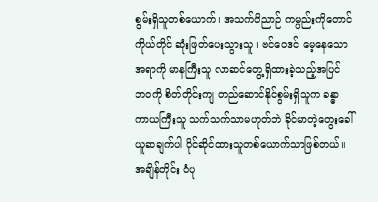စွမ်းရှိသူတစ်ယောက်၊ အသက်ဝိညာဉ် ကမ္ပည်းကိုတောင် ကိုယ်တိုင် ဆုံးဖြတ်‌ပေးသွားသူ ၊ ဗင်ဝေဒင် မေ့နေသောအရာကို မာနကြီးသူ လာဆင်တွေ့ရှိထားခဲ့သည့်အပြင် ဘဝကို စိတ်တိုင်းကျ တည်ဆောင်နိုင်စွမ်းရှိသူက ခန္ဓာကာယကြီးသူ သက်သက်သာမဟုတ်ဘဲ ခိုင်မာတဲ့တွေးခေါ် ယူဆချက်ပါ ပိုင်ဆိုင်ထားသူတစ်ယောက်သာဖြစ်တယ်။အချိန်တိုင်း ဝံပု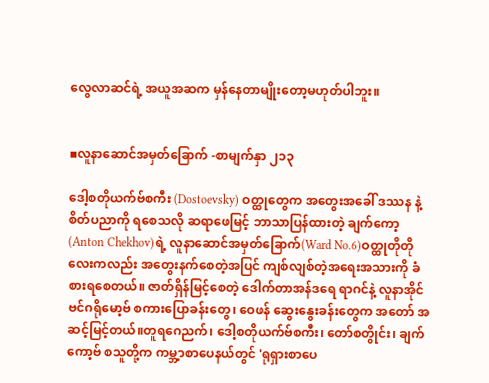လွေလာဆင်ရဲ့ အယူအဆက မှန်နေတာမျိုးတော့မဟုတ်ပါဘူး။


▪လူနာဆောင်အမှတ်ခြောက် -စာမျက်နှာ ၂၁၃

ဒေါ့စတိုယက်ဗ်စကီး (Dostoevsky) ဝတ္ထုတွေက အတွေးအခေါ် ဒဿန နဲ့ စိတ်ပညာကို ရစေသလို ဆရာဖေမြင့် ဘာသာပြန်ထားတဲ့ ချက်ကော့ (Anton Chekhov)ရဲ့ လူနာဆောင်အမှတ်ခြောက်(Ward No.6)ဝတ္ထုတိုတိုလေးကလည်း အတွေးနက်စေတဲ့အပြင် ကျစ်လျစ်တဲ့အရေးအသားကို ခံစားရစေတယ်။ ဇာတ်ရှိန်မြင့်စေတဲ့ ဒေါက်တာအန်ဒ‌ရေ ရာဂင်နဲ့ လူနာအိုင်ဗင်ဂရိုမော့ဗ် စကားပြောခန်းတွေ၊ ဝေဖန် ဆွေးနွေးခန်းတွေက အတော် အဆင့်မြင့်တယ်။တူရဂေညက်၊ ဒေါ့စတိုယက်ဗ်စကီး၊ တော်စတွိုင်း၊ ချက်ကော့ဗ် စသူတို့က ကမ္ဘ့ာစာပေနယ်တွင် 'ရုရှားစာပေ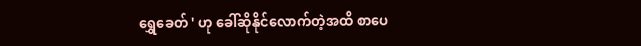ရွှေခေတ် ' ဟု ခေါ်ဆိုနိုင်‌လောက်တဲ့အထိ စာပေ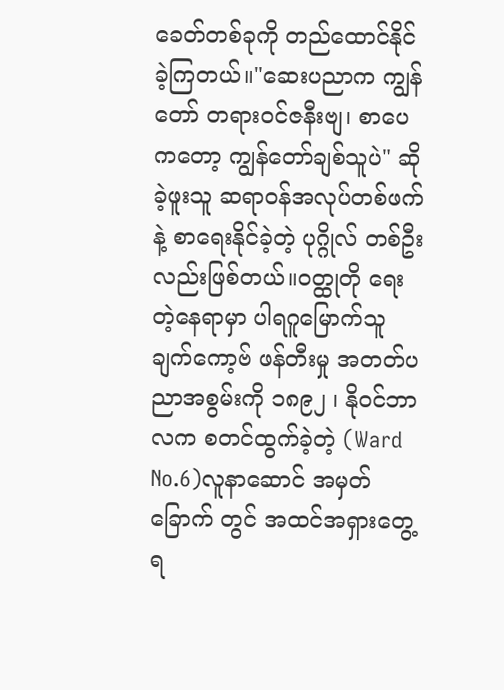ခေတ်တစ်ခုကို တည်ထောင်နိုင်ခဲ့ကြတယ်။"ဆေးပညာက ကျွန်တော် တရားဝင်ဇနီးဗျ၊ စာပေကတော့ ကျွန်တော်ချစ်သူပဲ" ဆိုခဲ့ဖူးသူ ဆရာဝန်အလုပ်တစ်ဖက်နဲ့ စာရေးနိုင်ခဲ့တဲ့ ပုဂ္ဂိုလ် တစ်ဦးလည်းဖြစ်တယ်။ဝတ္ထုတို ရေးတဲ့နေရာမှာ ပါရဂူမြောက်သူ ချက်ကော့ဗ် ဖန်တီးမှု အတတ်ပညာအစွမ်းကို ၁၈၉၂ ၊ နိုဝင်ဘာလက စတင်ထွက်ခဲ့တဲ့ (Ward No.6)လူနာဆောင် အမှတ်ခြောက် တွင် အထင်အရှားတွေ့ရ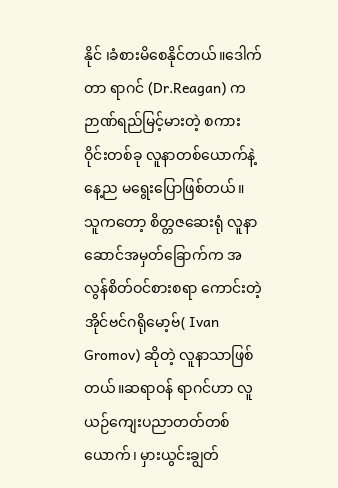နိုင် ၊ခံစားမိစေနိုင်တယ်။ဒေါက်တာ ရာဂင် (Dr.Reagan) က ဉာဏ်ရည်မြင့်မားတဲ့ စကားဝိုင်းတစ်ခု လူနာတစ်ယောက်နဲ့ နေ့ည မရွေးပြောဖြစ်တယ်။ သူကတော့ စိတ္တဇ‌‌ဆေးရုံ လူနာဆောင်အမှတ်ခြောက်က အလွန်စိတ်ဝင်စားစရာ ကောင်းတဲ့အိုင်ဗင်ဂရိုမော့ဗ်( Ivan Gromov) ဆိုတဲ့ လူနာသာဖြစ်တယ်။ဆရာဝန် ရာဂင်ဟာ လူယဉ်ကျေးပညာတတ်တစ်ယောက်၊ မှားယွင်းချွတ်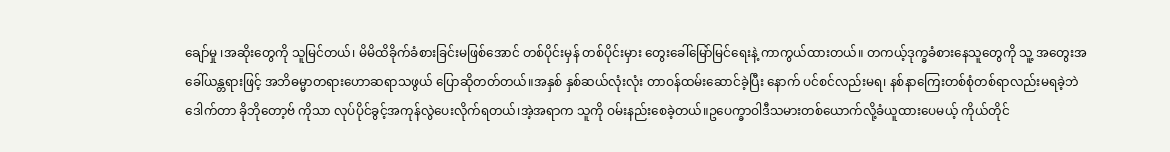ချော်မှု ၊အဆိုးတွေကို သူမြင်တယ်၊ မိမိထိခိုက်ခံစားခြင်းမဖြစ်အောင် တစ်ပိုင်းမှန် တစ်ပိုင်းမှား တွေးခေါ်မြော်မြင်ရေးနဲ့ ကာကွယ်ထားတယ်။ တကယ့်ဒုက္ခခံစားနေသူတွေကို သူ့ အတွေးအခေါ်ယန္တရားဖြင့် အဘိဓမ္မာတရားဟောဆရာသဖွယ် ပြောဆိုတတ်တယ်။အနှစ် နှစ်ဆယ်လုံးလုံး တာဝန်ထမ်းဆောင်ခဲ့ပြီး နောက် ပင်စင်‌လည်းမရ၊ နစ်နာကြေးတစ်စုံတစ်ရာလည်းမရခဲ့ဘဲ ဒေါက်တာ ခိုဘိုတော့ဗ် ကိုသာ လုပ်ပိုင်ခွင့်အကုန်လွဲပေးလိုက်ရတယ်၊အဲ့အရာက သူကို ဝမ်းနည်းစေခဲ့တယ်။ဥပေက္ခာဝါဒီသမားတစ်ယောက်လို့ခံယူထားပေမယ့် ကိုယ်တိုင်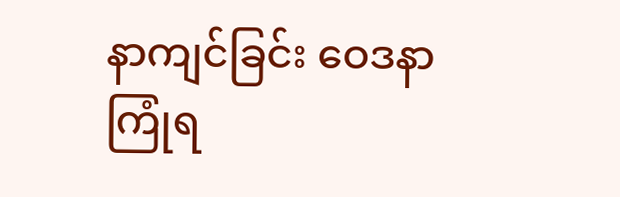နာကျင်ခြင်း‌ ဝေဒနာကြုံရ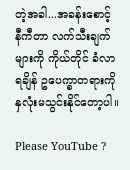တဲ့အခါ...အခန်းစောင့် နီကီတာ လက်သီးချက်များကို ကိုယ်တိုင် ခံလာရချိန် ဥပေက္ခာတရားကို နှလုံးမသွင်းနိုင်တော့ပါ။

Please YouTube ?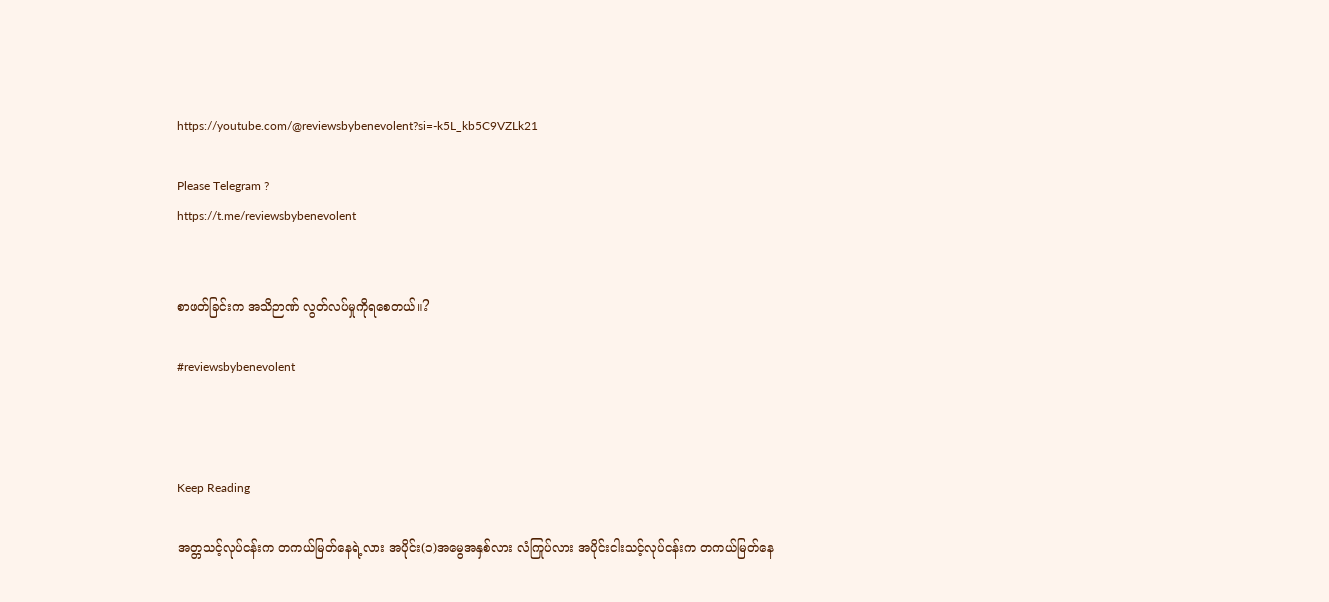https://youtube.com/@reviewsbybenevolent?si=-k5L_kb5C9VZLk21

Please Telegram ?
https://t.me/reviewsbybenevolent


စာဖတ်ခြင်းက အသိဉာဏ် လွတ်လပ်မှုကိုရစေတယ်။?

#reviewsbybenevolent



Keep Reading

အတ္တသင့်လုပ်ငန်းက တကယ်မြတ်နေရဲ့လား အပိုင်း(၁)အမွေအနှစ်လား လံကြုပ်လား အပိုင်းငါးသင့်လုပ်ငန်းက တကယ်မြတ်နေ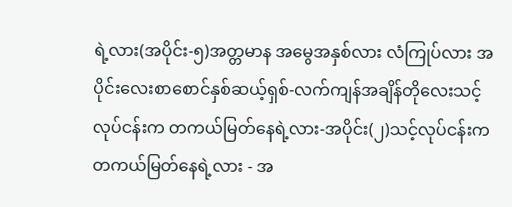ရဲ့လား(အပိုင်း-၅)အတ္တမာန အမွေအနှစ်လား လံကြုပ်လား အပိုင်းလေးစာစောင်နှစ်ဆယ့်ရှစ်-လက်ကျန်အချိန်တိုလေးသင့်လုပ်ငန်းက တကယ်မြတ်နေရဲ့လား-အပိုင်း(၂)သင့်လုပ်ငန်းက တကယ်မြတ်နေရဲ့လား - အ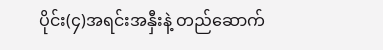ပိုင်း(၄)အရင်းအနှီးနဲ့ တည်ဆောက်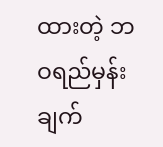ထားတဲ့ ဘဝရည်မှန်းချက်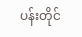ပန်းတိုင်